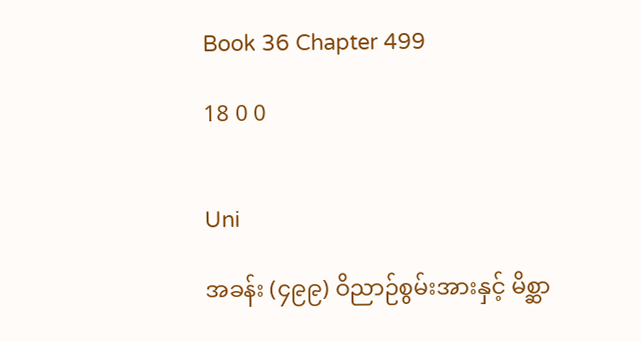Book 36 Chapter 499

18 0 0


Uni

အခန်း (၄၉၉) ဝိညာဉ်စွမ်းအားနှင့် မိစ္ဆာ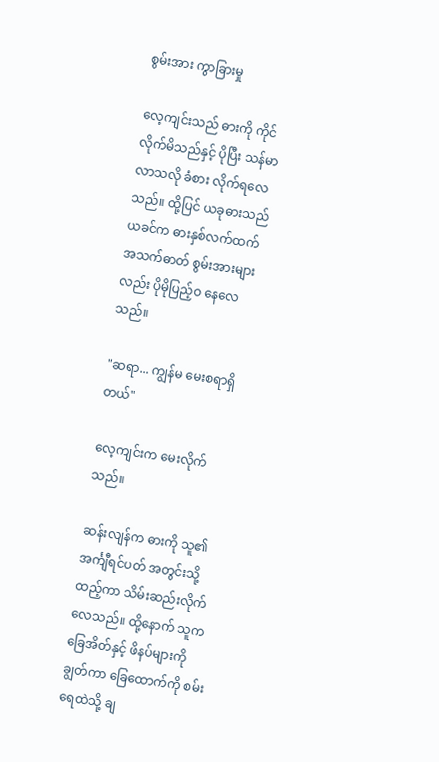စွမ်းအား ကွာခြားမှု

လေ့ကျင်းသည် ဓားကို ကိုင်လိုက်မိသည်နှင့် ပိုပြီး သန်မာလာသလို ခံစား လိုက်ရလေသည်။ ထို့ပြင် ယခုဓားသည် ယခင်က ဓားနှစ်လက်ထက် အသက်ဓာတ် စွမ်းအားများလည်း ပိုမိုပြည့်ဝ နေလေသည်။

"ဆရာ... ကျွန်မ မေးစရာရှိတယ်"

လေ့ကျင်းက မေးလိုက်သည်။

ဆန်းလျန်က ဓားကို သူ၏ အင်္ကျီရင်ပတ် အတွင်းသို့ထည့်ကာ သိမ်းဆည်းလိုက်လေသည်။ ထို့နောက် သူက ခြေအိတ်နှင့် ဖိနပ်များကို ချွတ်ကာ ခြေထောက်ကို စမ်းရေထဲသို့ ချ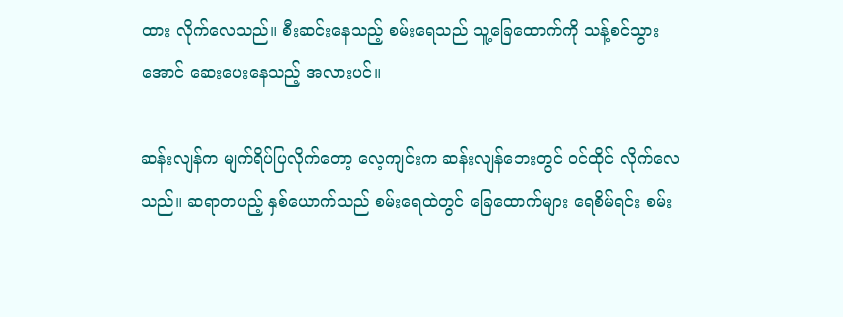ထား လိုက်လေသည်။ စီးဆင်းနေသည့် စမ်းရေသည် သူ့ခြေထောက်ကို သန့်စင်သွားအောင် ဆေးပေးနေသည့် အလားပင်။

ဆန်းလျန်က မျက်ရိပ်ပြလိုက်တော့ လေ့ကျင်းက ဆန်းလျန်ဘေးတွင် ဝင်ထိုင် လိုက်လေသည်။ ဆရာတပည့် နှစ်ယောက်သည် စမ်းရေထဲတွင် ခြေထောက်များ ရေစိမ်ရင်း စမ်း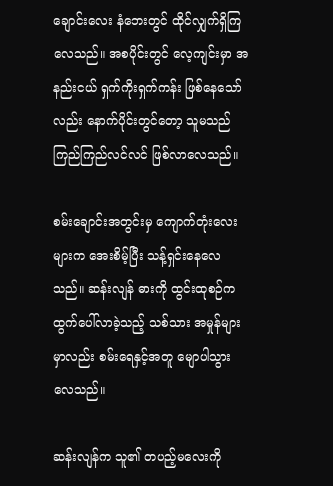ချောင်းလေး နံဘေးတွင် ထိုင်လျှက်ရှိကြလေသည်။ အစပိုင်းတွင် လေ့ကျင်းမှာ အနည်းငယ် ရှက်ကိုးရှက်ကန်း ဖြစ်နေသော်လည်း နောက်ပိုင်းတွင်တော့ သူမသည် ကြည်ကြည်လင်လင် ဖြစ်လာလေသည်။

စမ်းချောင်းအတွင်းမှ ကျောက်တုံးလေးများက အေးစိမ့်ပြီး သန့်ရှင်းနေလေသည်။ ဆန်းလျန် ဓားကို ထွင်းထုစဉ်က ထွက်ပေါ်လာခဲ့သည့် သစ်သား အမှုန်များမှာလည်း စမ်းရေနှင့်အတူ မျောပါသွားလေသည်။

ဆန်းလျန်က သူ၏ တပည့်မလေးကို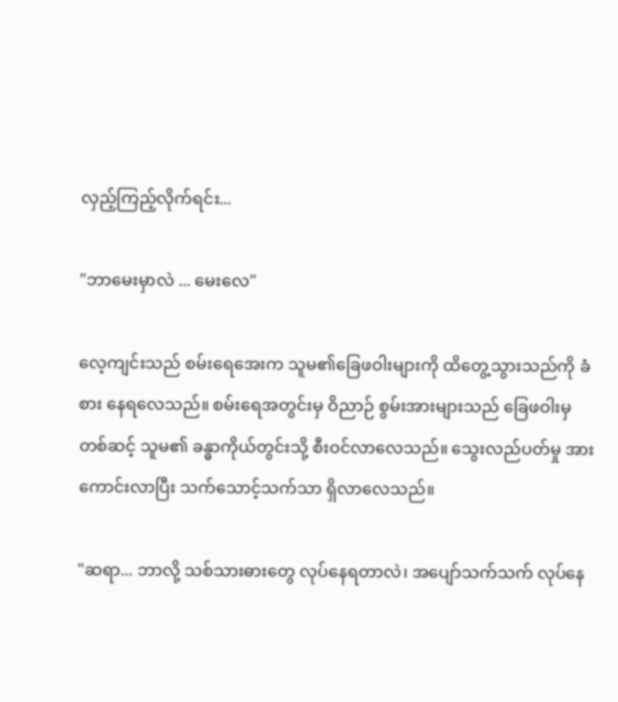လှည့်ကြည့်လိုက်ရင်း...

"ဘာမေးမှာလဲ ... မေးလေ"

လေ့ကျင်းသည် စမ်းရေအေးက သူမ၏ခြေဖဝါးများကို ထိတွေ့သွားသည်ကို ခံစား နေရလေသည်။ စမ်းရေအတွင်းမှ ဝိညာဉ် စွမ်းအားများသည် ခြေဖဝါးမှ တစ်ဆင့် သူမ၏ ခန္ဓာကိုယ်တွင်းသို့ စီးဝင်လာလေသည်။ သွေးလည်ပတ်မှု အားကောင်းလာပြီး သက်သောင့်သက်သာ ရှိလာလေသည်။

"ဆရာ... ဘာလို့ သစ်သားဓားတွေ လုပ်နေရတာလဲ၊ အပျော်သက်သက် လုပ်နေ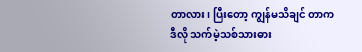တာလား၊ ပြီးတော့ ကျွန်မသိချင် တာက ဒီလို သက်မဲ့သစ်သားဓား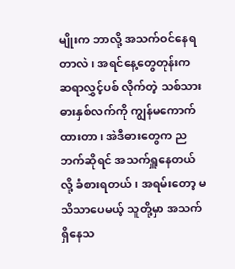မျိုးက ဘာလို့ အသက်ဝင်နေရတာလဲ၊ အရင်နေ့တွေတုန်းက ဆရာလွှင့်ပစ် လိုက်တဲ့ သစ်သားဓားနှစ်လက်ကို ကျွန်မကောက်ထားတာ၊ အဲဒီဓားတွေက ညဘက်ဆိုရင် အသက်ရှူနေတယ်လို့ ခံစားရတယ်၊ အရမ်းတော့ မသိသာပေမယ့် သူတို့မှာ အသက်ရှိနေသ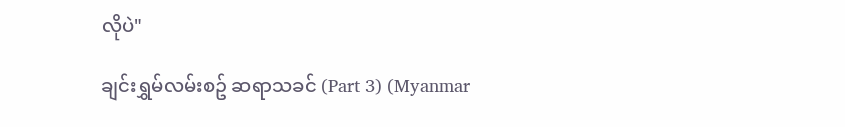လိုပဲ"

ချင်းရွှမ်လမ်းစဥ် ဆရာသခင် (Part 3) (Myanmar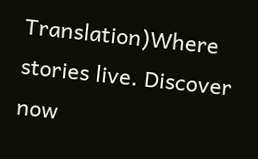Translation)Where stories live. Discover now